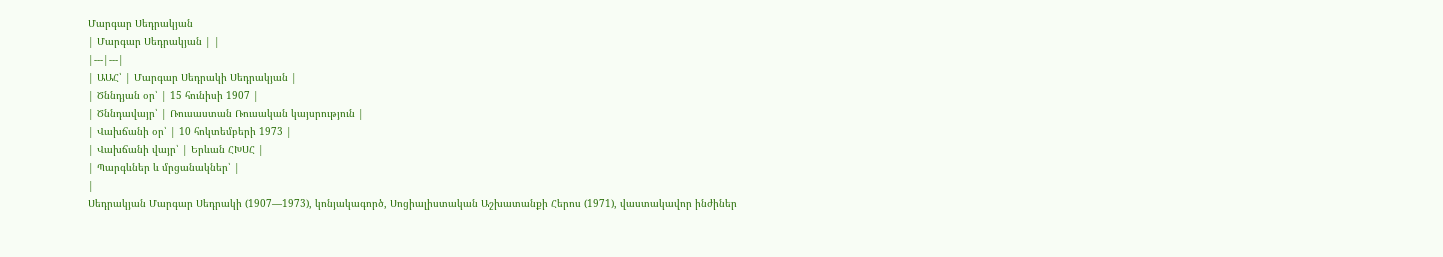Մարգար Սեդրակյան
| Մարգար Սեդրակյան | |
|---|---|
| ԱԱՀ՝ | Մարգար Սեդրակի Սեդրակյան |
| Ծննդյան օր՝ | 15 հունիսի 1907 |
| Ծննդավայր՝ | Ռուսաստան Ռուսական կայսրություն |
| Վախճանի օր՝ | 10 հոկտեմբերի 1973 |
| Վախճանի վայր՝ | Երևան ՀԽՍՀ |
| Պարգևներ և մրցանակներ՝ |
|
Սեդրակյան Մարգար Սեդրակի (1907—1973), կոնյակագործ, Սոցիալիստական Աշխատանքի Հերոս (1971), վաստակավոր ինժիներ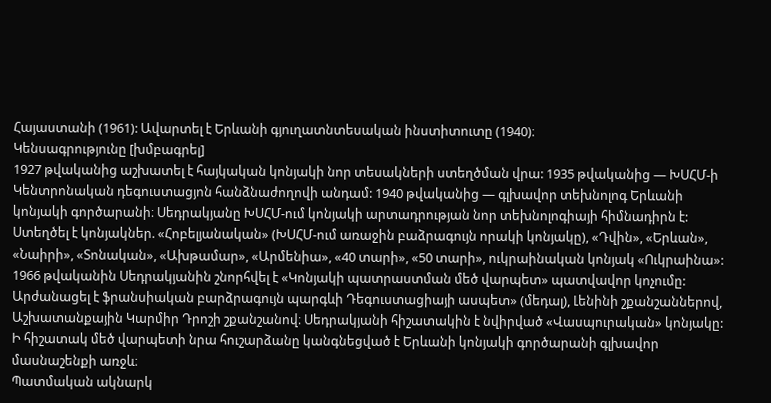Հայաստանի (1961): Ավարտել է Երևանի գյուղատնտեսական ինստիտուտը (1940)։
Կենսագրությունը [խմբագրել]
1927 թվականից աշխատել է հայկական կոնյակի նոր տեսակների ստեղծման վրա: 1935 թվականից — ԽՍՀՄ-ի Կենտրոնական դեգուստացյոն հանձնաժողովի անդամ: 1940 թվականից — գլխավոր տեխնոլոգ Երևանի կոնյակի գործարանի։ Սեդրակյանը ԽՍՀՄ-ում կոնյակի արտադրության նոր տեխնոլոգիայի հիմնադիրն է: Ստեղծել է կոնյակներ. «Հոբելյանական» (ԽՍՀՄ-ում առաջին բաձրագույն որակի կոնյակը), «Դվին», «Երևան», «Նաիրի», «Տոնական», «Ախթամար», «Արմենիա», «40 տարի», «50 տարի», ուկրաինական կոնյակ «Ուկրաինա»: 1966 թվականին Սեդրակյանին շնորհվել է «Կոնյակի պատրաստման մեծ վարպետ» պատվավոր կոչումը:
Արժանացել է ֆրանսիական բարձրագույն պարգևի Դեգուստացիայի ասպետ» (մեդալ), Լենինի շքանշաններով, Աշխատանքային Կարմիր Դրոշի շքանշանով։ Սեդրակյանի հիշատակին է նվիրված «Վասպուրական» կոնյակը:
Ի հիշատակ մեծ վարպետի նրա հուշարձանը կանգնեցված է Երևանի կոնյակի գործարանի գլխավոր մասնաշենքի առջև։
Պատմական ակնարկ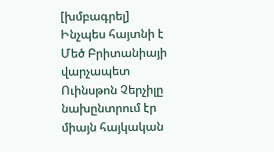[խմբագրել]
Ինչպես հայտնի է Մեծ Բրիտանիայի վարչապետ Ուինսթոն Չերչիլը նախընտրում էր միայն հայկական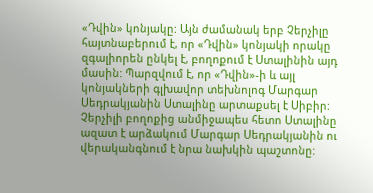«Դվին» կոնյակը: Այն ժամանակ երբ Չերչիլը հայտնաբերում է, որ «Դվին» կոնյակի որակը զգալիորեն ընկել է, բողոքում է Ստալինին այդ մասին: Պարզվում է, որ «Դվին»-ի և այլ կոնյակների գլխավոր տեխնոլոգ Մարգար Սեդրակյանին Ստալինը արտաքսել է Սիբիր: Չերչիլի բողոքից անմիջապես հետո Ստալինը ազատ է արձակում Մարգար Սեդրակյանին ու վերականգնում է նրա նախկին պաշտոնը: